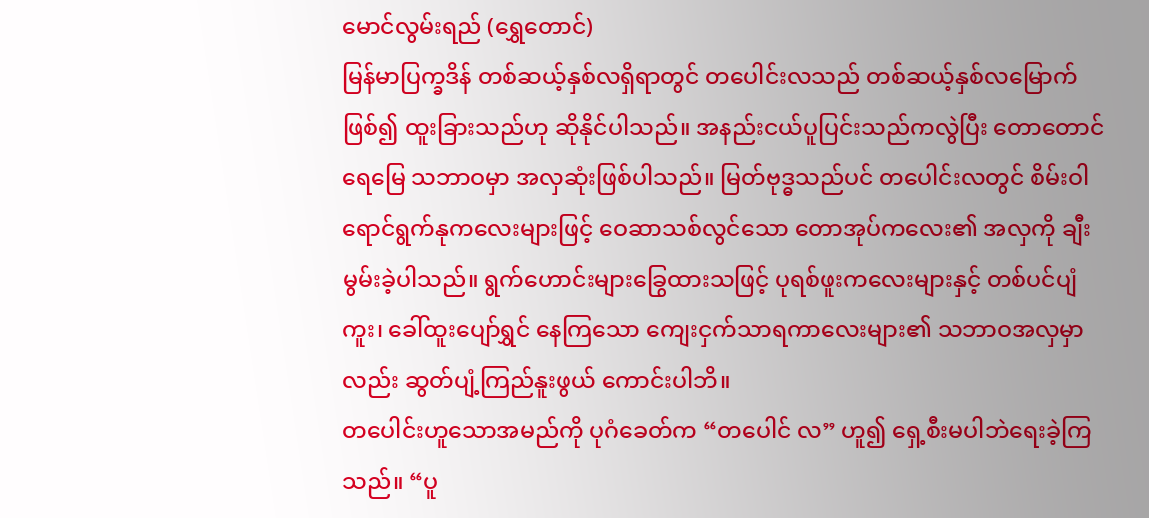မောင်လွမ်းရည် (ရွှေတောင်)
မြန်မာပြက္ခဒိန် တစ်ဆယ့်နှစ်လရှိရာတွင် တပေါင်းလသည် တစ်ဆယ့်နှစ်လမြောက်ဖြစ်၍ ထူးခြားသည်ဟု ဆိုနိုင်ပါသည်။ အနည်းငယ်ပူပြင်းသည်ကလွဲပြီး တောတောင် ရေမြေ သဘာဝမှာ အလှဆုံးဖြစ်ပါသည်။ မြတ်ဗုဒ္ဓသည်ပင် တပေါင်းလတွင် စိမ်းဝါရောင်ရွက်နုကလေးများဖြင့် ဝေဆာသစ်လွင်သော တောအုပ်ကလေး၏ အလှကို ချီးမွမ်းခဲ့ပါသည်။ ရွက်ဟောင်းများခြွေထားသဖြင့် ပုရစ်ဖူးကလေးများနှင့် တစ်ပင်ပျံကူး၊ ခေါ်ထူးပျော်ရွှင် နေကြသော ကျေးငှက်သာရကာလေးများ၏ သဘာဝအလှမှာလည်း ဆွတ်ပျံ့ကြည်နူးဖွယ် ကောင်းပါဘိ။
တပေါင်းဟူသောအမည်ကို ပုဂံခေတ်က “တပေါင် လ” ဟူ၍ ရှေ့စီးမပါဘဲရေးခဲ့ကြသည်။ “ပူ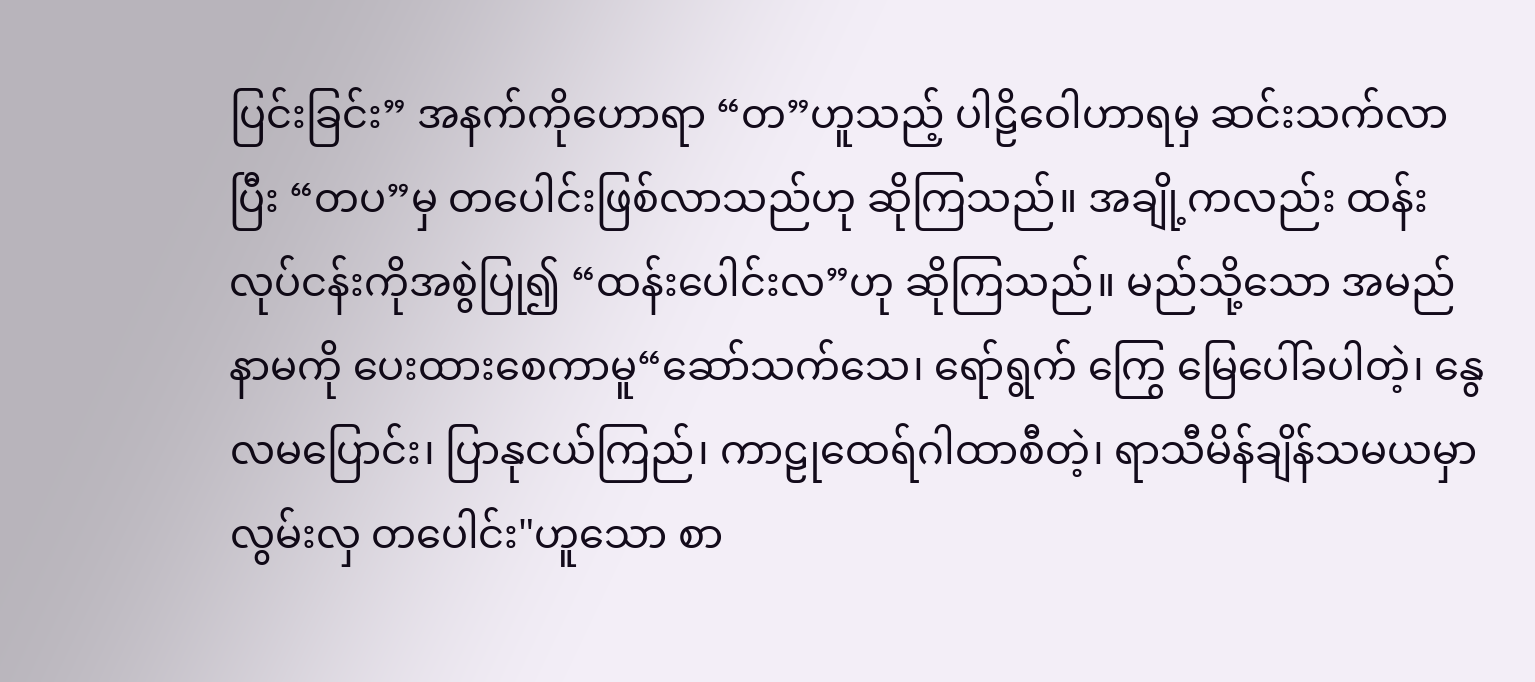ပြင်းခြင်း” အနက်ကိုဟောရာ “တ”ဟူသည့် ပါဠိဝေါဟာရမှ ဆင်းသက်လာပြီး “တပ”မှ တပေါင်းဖြစ်လာသည်ဟု ဆိုကြသည်။ အချို့ကလည်း ထန်းလုပ်ငန်းကိုအစွဲပြု၍ “ထန်းပေါင်းလ”ဟု ဆိုကြသည်။ မည်သို့သော အမည် နာမကို ပေးထားစေကာမူ“ဆော်သက်သေ၊ ရော်ရွက် ကြွေ မြေပေါ်ခပါတဲ့၊ နွေလမပြောင်း၊ ပြာနုငယ်ကြည်၊ ကာဠုထေရ်ဂါထာစီတဲ့၊ ရာသီမိန်ချိန်သမယမှာ လွမ်းလှ တပေါင်း"ဟူသော စာ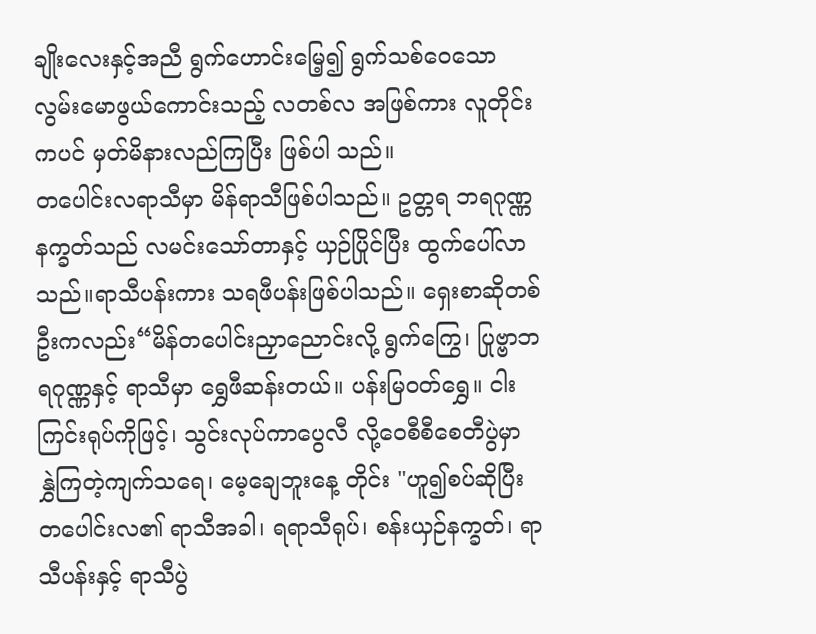ချိုးလေးနှင့်အညီ ရွက်ဟောင်းမြေ့၍ ရွက်သစ်ဝေသော လွမ်းမောဖွယ်ကောင်းသည့် လတစ်လ အဖြစ်ကား လူတိုင်းကပင် မှတ်မိနားလည်ကြပြီး ဖြစ်ပါ သည်။
တပေါင်းလရာသီမှာ မိန်ရာသီဖြစ်ပါသည်။ ဥတ္တရ ဘရဂုဏ္ဏနက္ခတ်သည် လမင်းသော်တာနှင့် ယှဉ်ပြိုင်ပြီး ထွက်ပေါ်လာသည်။ရာသီပန်းကား သရဖီပန်းဖြစ်ပါသည်။ ရှေးစာဆိုတစ်ဦးကလည်း“မိန်တပေါင်းညှာညောင်းလို့ ရွက်ကြွေ၊ ပြုဗ္ဗာဘရဂုဏ္ဏနှင့် ရာသီမှာ ရွှေဖီဆန်းတယ်။ ပန်းမြဝတ်ရွှေ။ ငါးကြင်းရုပ်ကိုဖြင့်၊ သွင်းလုပ်ကာပွေလီ လို့ဝေစီစီစေတီပွဲမှာ နွှဲကြတဲ့ကျက်သရေ၊ မေ့ချေဘူးနေ့ တိုင်း "ဟူ၍စပ်ဆိုပြီး တပေါင်းလ၏ ရာသီအခါ၊ ရရာသီရုပ်၊ စန်းယှဉ်နက္ခတ်၊ ရာသီပန်းနှင့် ရာသီပွဲ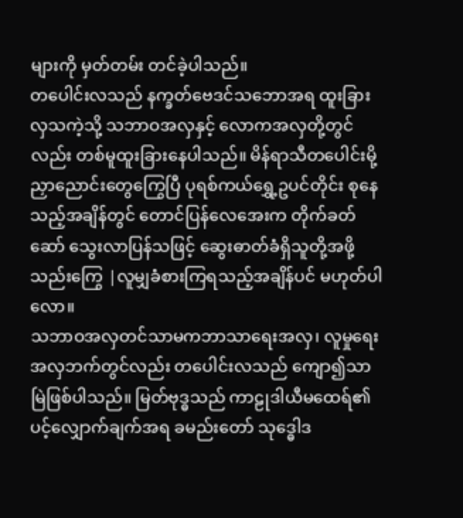များကို မှတ်တမ်း တင်ခဲ့ပါသည်။
တပေါင်းလသည် နက္ခတ်ဗေဒင်သဘောအရ ထူးခြား လှသကဲ့သို့ သဘာဝအလှနှင့် လောကအလှတို့တွင်လည်း တစ်မူထူးခြားနေပါသည်။ မိန်ရာသီတပေါင်းမို့ ညှာညောင်းတွေကြွေပြီ ပုရစ်ကယ်ရွှေ့ဥပင်တိုင်း စုနေ သည့်အချိန်တွင် တောင်ပြန်လေအေးက တိုက်ခတ်ဆော် သွေးလာပြန်သဖြင့် ဆွေးဓာတ်ခံရှိသူတို့အဖို့သည်းကြွေ |လူမျှခံစားကြရသည့်အချိန်ပင် မဟုတ်ပါလော။
သဘာဝအလှတင်သာမကဘာသာရေးအလှ၊ လူမှုရေးအလှဘက်တွင်လည်း တပေါင်းလသည် ကျော၍သာ မြဲဖြစ်ပါသည်။ မြတ်ဗုဒ္ဓသည် ကာဠုဒါယီမထေရ်၏ ပင့်လျှောက်ချက်အရ ခမည်းတော် သုဒ္ဓေါဒ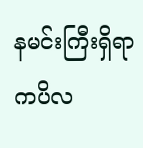နမင်းကြီးရှိရာ ကပိလ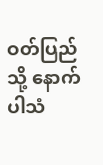ဝတ်ပြည်သို့ နောက်ပါသံ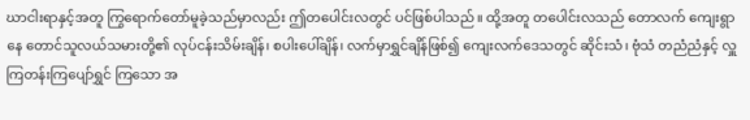ဃာငါးရာနှင့်အတူ ကြွရောက်တော်မူခဲ့သည်မှာလည်း ဤတပေါင်းလတွင် ပင်ဖြစ်ပါသည်။ ထို့အတူ တပေါင်းလသည် တောလက် ကျေးရွာနေ တောင်သူလယ်သမားတို့၏ လုပ်ငန်းသိမ်းချိန်၊ စပါးပေါ်ချိန်၊ လက်မှာရွှင်ချိန်ဖြစ်၍ ကျေးလက်ဒေသတွင် ဆိုင်းသံ၊ ဗုံသံ တညံညံနှင့် လှူကြတန်းကြပျော်ရွှင် ကြသော အ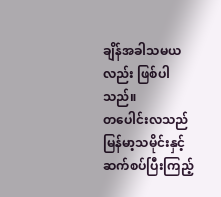ချိန်အခါသမယလည်း ဖြစ်ပါသည်။
တပေါင်းလသည် မြန်မာ့သမိုင်းနှင့်ဆက်စပ်ပြီးကြည့်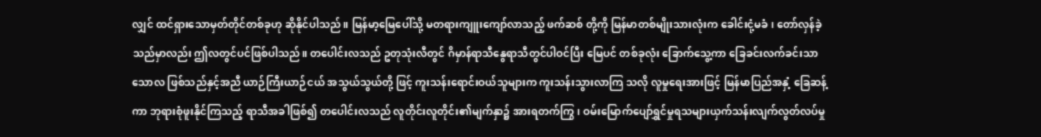လျှင် ထင်ရှားသောမှတ်တိုင်တစ်ခုဟု ဆိုနိုင်ပါသည်။ မြန်မာ့မြေပေါ်သို့ မတရားကျူးကျော်လာသည့် ဖက်ဆစ် တို့ကို မြန်မာတစ်မျိုးသားလုံးက ခေါင်းငုံ့မခံ၊ တော်လှန်ခဲ့ သည်မှာလည်း ဤလတွင်ပင်ဖြစ်ပါသည်။ တပေါင်းလသည် ဥတုသုံးလီတွင် ဂိမှာန်ရာသီနွေရာသီတွင်ပါဝင်ပြီး မြေပင် တစ်ခုလုံး ခြောက်သွေ့ကာ ခြေခင်းလက်ခင်းသာသောလ ဖြစ်သည်နှင့်အညီ ယာဉ်ကြီးယာဉ်ငယ် အသွယ်သွယ်တို့ ဖြင့် ကူးသန်းရောင်းဝယ်သူများက ကူးသန်းသွားလာကြ သလို လူမှုရေးအားဖြင့် မြန်မာပြည်အနှံ့ ခြေဆန့်ကာ ဘုရားစုံဖူးနိုင်ကြသည့် ရာသီအခါဖြစ်၍ တပေါင်းလသည် လူတိုင်းလူတိုင်း၏မျက်နှာ၌ အားရတက်ကြွ၊ ဝမ်းမြောက်ပျော်ရွှင်မှုရသများယှက်သန်းလျက်လွတ်လပ်မှု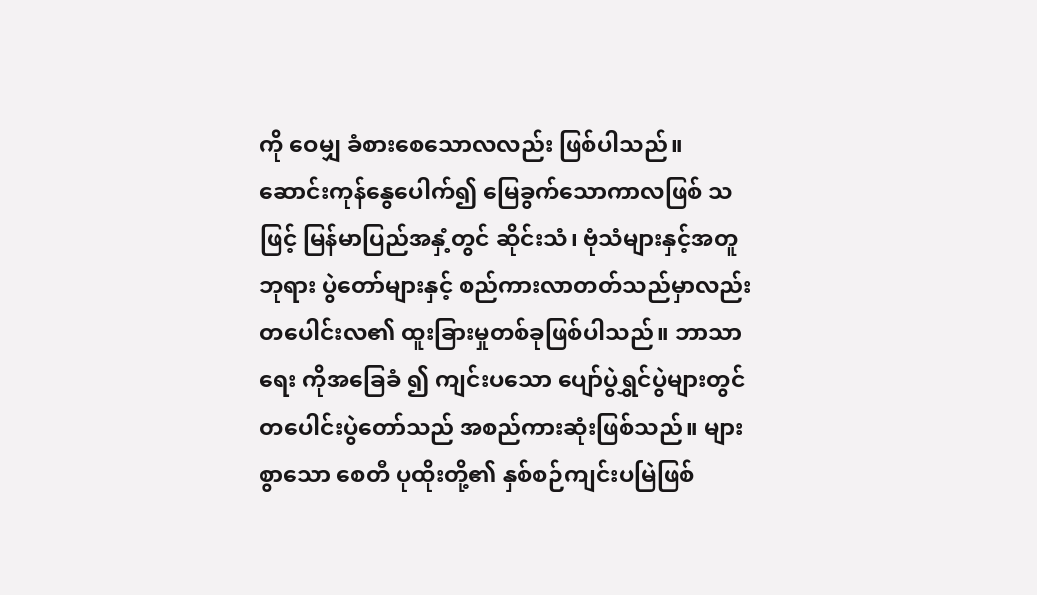ကို ဝေမျှ ခံစားစေသောလလည်း ဖြစ်ပါသည်။
ဆောင်းကုန်နွေပေါက်၍ မြေခွက်သောကာလဖြစ် သဖြင့် မြန်မာပြည်အနှံ့တွင် ဆိုင်းသံ၊ ဗုံသံများနှင့်အတူဘုရား ပွဲတော်များနှင့် စည်ကားလာတတ်သည်မှာလည်း တပေါင်းလ၏ ထူးခြားမှုတစ်ခုဖြစ်ပါသည်။ ဘာသာရေး ကိုအခြေခံ ၍ ကျင်းပသော ပျော်ပွဲရွှင်ပွဲများတွင် တပေါင်းပွဲတော်သည် အစည်ကားဆုံးဖြစ်သည်။ များစွာသော စေတီ ပုထိုးတို့၏ နှစ်စဉ်ကျင်းပမြဲဖြစ်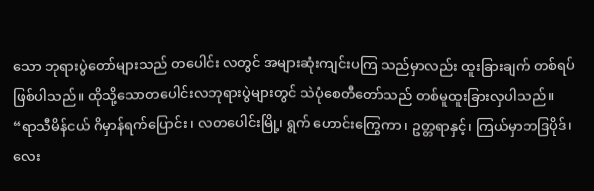သော ဘုရားပွဲတော်များသည် တပေါင်း လတွင် အများဆုံးကျင်းပကြ သည်မှာလည်း ထူးခြားချက် တစ်ရပ်ဖြစ်ပါသည်။ ထိုသို့သောတပေါင်းလဘုရားပွဲများတွင် သဲပုံစေတီတော်သည် တစ်မူထူးခြားလှပါသည်။
“ရာသီမိန်ငယ် ဂိမှာန်ရက်ပြောင်း၊ လတပေါင်းမြို့၊ ရွက် ဟောင်းကြွေကာ၊ ဥတ္တရာနှင့်၊ ကြယ်မှာဘဒြပိုဒ်၊ လေး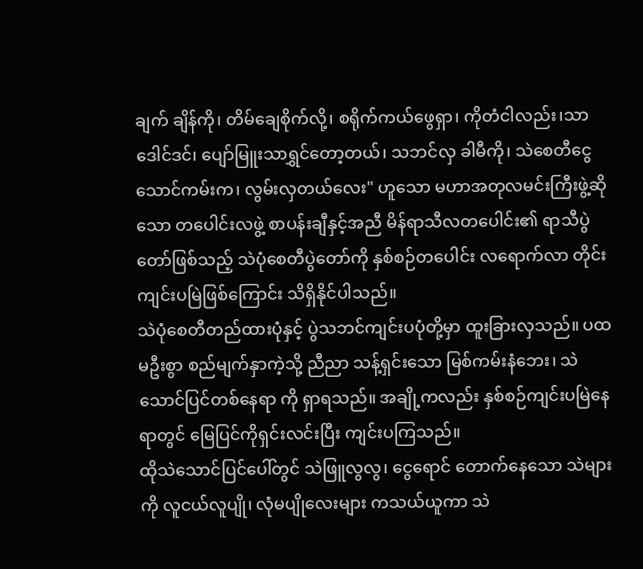ချက် ချိန်ကို၊ တိမ်ချေစိုက်လို့၊ စရိုက်ကယ်ဖွေရှာ၊ ကိုတံငါလည်း၊သာဒေါင်ဒင်၊ ပျော်မြူးသာရွှင်တော့တယ်၊ သဘင်လှ ခါမီကို၊ သဲစေတီငွေသောင်ကမ်းက၊ လွမ်းလှတယ်လေး" ဟူသော မဟာအတုလမင်းကြီးဖွဲ့ဆိုသော တပေါင်းလဖွဲ့ စာပန်းချီနှင့်အညီ မိန်ရာသီလတပေါင်း၏ ရာသီပွဲတော်ဖြစ်သည့် သဲပုံစေတီပွဲတော်ကို နှစ်စဉ်တပေါင်း လရောက်လာ တိုင်း ကျင်းပမြဲဖြစ်ကြောင်း သိရှိနိုင်ပါသည်။
သဲပုံစေတီတည်ထားပုံနှင့် ပွဲသဘင်ကျင်းပပုံတို့မှာ ထူးခြားလှသည်။ ပထမဦးစွာ စည်မျက်နှာကဲ့သို့ ညီညာ သန့်ရှင်းသော မြစ်ကမ်းနံဘေး၊ သဲသောင်ပြင်တစ်နေရာ ကို ရှာရသည်။ အချို့ကလည်း နှစ်စဉ်ကျင်းပမြဲနေရာတွင် မြေပြင်ကိုရှင်းလင်းပြီး ကျင်းပကြသည်။
ထိုသဲသောင်ပြင်ပေါ်တွင် သဲဖြူလွလွ၊ ငွေရောင် တောက်နေသော သဲများကို လူငယ်လူပျို၊ လုံမပျိုလေးများ ကသယ်ယူကာ သဲ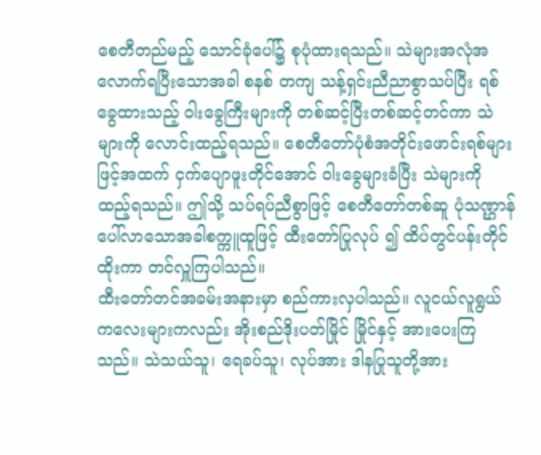စေတီတည်မည့် သောင်ခုံပေါ်၌ စုပုံထားရသည်။ သဲများအလုံအလောက်ရပြီးသောအခါ စနစ် တကျ သန့်ရှင်းညီညာစွာသပ်ပြီး ရစ်ခွေထားသည့် ဝါးခွေကြီးများကို တစ်ဆင့်ပြီးတစ်ဆင့်တင်ကာ သဲများကို လောင်းထည့်ရသည်။ စေတီတော်ပုံစံအတိုင်းဖောင်းရစ်များဖြင့်အထက် ငှက်ပျောဖူးတိုင်အောင် ဝါးခွေများခံပြီး သဲများကို ထည့်ရသည်။ ဤသို့ သပ်ရပ်ညီစွာဖြင့် စေတီတော်တစ်ဆူ ပုံသဏ္ဌာန်ပေါ်လာသောအခါစက္ကူထူဖြင့် ထီးတော်ပြုလုပ် ၍ ထိပ်တွင်ပန်းတိုင်ထိုးကာ တင်လှူကြပါသည်။
ထီးတော်တင်အခမ်းအနားမှာ စည်ကားလှပါသည်။ လူငယ်လူရွယ်ကလေးများကလည်း အိုးစည်ဒိုးပတ်မြိုင် မြိုင်နှင့် အားပေးကြသည်။ သဲသယ်သူ၊ ရေခပ်သူ၊ လုပ်အား ဒါနပြုသူတို့အား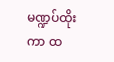မဏ္ဍပ်ထိုးကာ ထ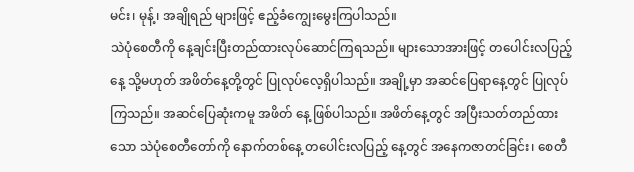မင်း၊ မုန့်၊ အချိုရည် များဖြင့် ဧည့်ခံကျွေးမွေးကြပါသည်။
သဲပုံစေတီကို နေ့ချင်းပြီးတည်ထားလုပ်ဆောင်ကြရသည်။ များသောအားဖြင့် တပေါင်းလပြည့်နေ့ သို့မဟုတ် အဖိတ်နေ့တို့တွင် ပြုလုပ်လေ့ရှိပါသည်။ အချို့မှာ အဆင်ပြေရာနေ့တွင် ပြုလုပ်ကြသည်။ အဆင်ပြေဆုံးကမူ အဖိတ် နေ့ ဖြစ်ပါသည်။ အဖိတ်နေ့တွင် အပြီးသတ်တည်ထားသော သဲပုံစေတီတော်ကို နောက်တစ်နေ့ တပေါင်းလပြည့် နေ့တွင် အနေကဇာတင်ခြင်း၊ စေတီ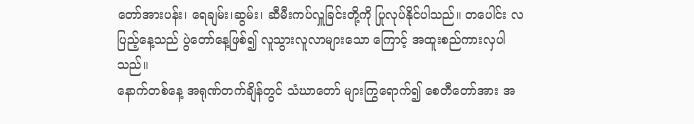တော်အားပန်း၊ ရေချမ်း၊ဆွမ်း၊ ဆီမီးကပ်လှူခြင်းတို့ကို ပြုလုပ်နိုင်ပါသည်။ တပေါင်း လပြည့်နေ့သည် ပွဲတော်နေ့ဖြစ်၍ လူသွားလူလာများသော ကြောင့် အထူးစည်ကားလှပါသည်။
နောက်တစ်နေ့ အရုဏ်တက်ချိန်တွင် သံဃာတော် များကြွရောက်၍ စေတီတော်အား အ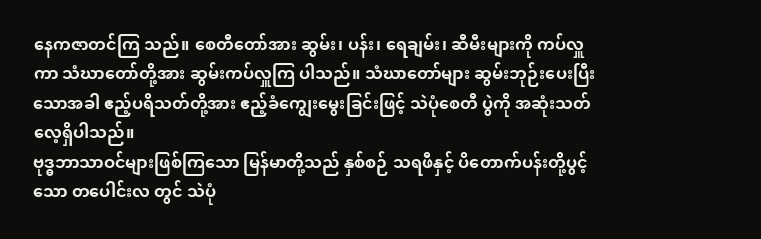နေကဇာတင်ကြ သည်။ စေတီတော်အား ဆွမ်း၊ ပန်း၊ ရေချမ်း၊ ဆီမီးများကို ကပ်လှူကာ သံဃာတော်တို့အား ဆွမ်းကပ်လှူကြ ပါသည်။ သံဃာတော်များ ဆွမ်းဘုဉ်းပေးပြီးသောအခါ ဧည့်ပရိသတ်တို့အား ဧည့်ခံကျွေးမွေးခြင်းဖြင့် သဲပုံစေတီ ပွဲကို အဆုံးသတ်လေ့ရှိပါသည်။
ဗုဒ္ဓဘာသာဝင်များဖြစ်ကြသော မြန်မာတို့သည် နှစ်စဉ် သရဖီနှင့် ပိတောက်ပန်းတို့ပွင့်သော တပေါင်းလ တွင် သဲပုံ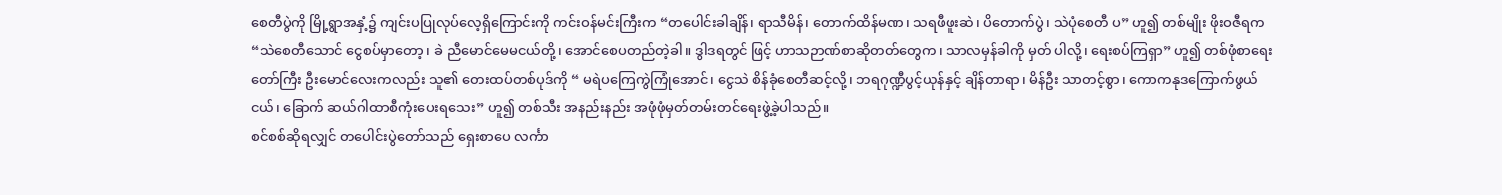စေတီပွဲကို မြို့ရွာအနှံ့၌ ကျင်းပပြုလုပ်လေ့ရှိကြောင်းကို ကင်းဝန်မင်းကြီးက “တပေါင်းခါချိန်၊ ရာသီမိန်၊ တောက်ထိန်မဏ၊ သရဖီဖူးဆဲ၊ ပိတောက်ပွဲ၊ သဲပုံစေတီ ပ” ဟူ၍ တစ်မျိုး ဖိုးဝဇီရက “သဲစေတီသောင် ငွေစပ်မှာတော့၊ ခဲ ညီမောင်မေမငယ်တို့၊ အောင်စေပတည်တဲ့ခါ။ ဒွါဒရတွင် ဖြင့် ဟာသဉာဏ်စာဆိုတတ်တွေက၊ သာလမှန်ခါကို မှတ် ပါလို့၊ ရေးစပ်ကြရှာ” ဟူ၍ တစ်ဖုံစာရေးတော်ကြီး ဦးမောင်လေးကလည်း သူ၏ တေးထပ်တစ်ပုဒ်ကို “ မရဲပကြေကွဲကြုံအောင်၊ ငွေသဲ စိန်ခုံစေတီဆင့်လို့၊ ဘရဂုဏ္ဍီပွင့်ယုန်နှင့် ချိန်တာရာ၊ မိန်ဦး သာတင့်စွာ၊ ကောကနုဒကြောက်ဖွယ်ငယ်၊ ခြောက် ဆယ်ဂါထာစီကုံးပေးရသေး” ဟူ၍ တစ်သီး အနည်းနည်း အဖုံဖုံမှတ်တမ်းတင်ရေးဖွဲ့ခဲ့ပါသည်။
စင်စစ်ဆိုရလျှင် တပေါင်းပွဲတော်သည် ရှေးစာပေ လင်္ကာ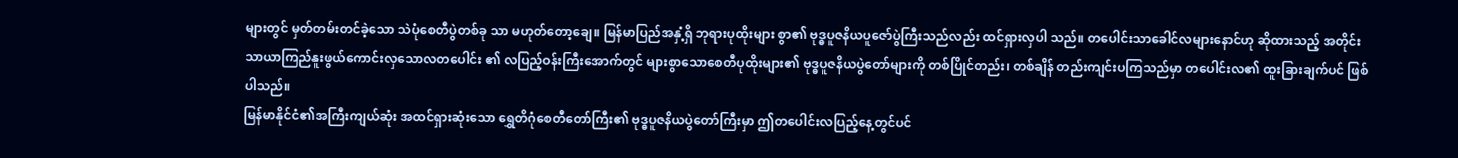များတွင် မှတ်တမ်းတင်ခဲ့သော သဲပုံစေတီပွဲတစ်ခု သာ မဟုတ်တော့ချေ။ မြန်မာပြည်အနှံ့ရှိ ဘုရားပုထိုးများ စွာ၏ ဗုဒ္ဓပူဇနိယပူဇော်ပွဲကြီးသည်လည်း ထင်ရှားလှပါ သည်။ တပေါင်းသာခေါင်လများနောင်ဟု ဆိုထားသည့် အတိုင်း သာယာကြည်နူးဖွယ်ကောင်းလှသောလတပေါင်း ၏ လပြည့်ဝန်းကြီးအောက်တွင် များစွာသောစေတီပုထိုးများ၏ ဗုဒ္ဓပူဇနိယပွဲတော်များကို တစ်ပြိုင်တည်း၊ တစ်ချိန် တည်းကျင်းပကြသည်မှာ တပေါင်းလ၏ ထူးခြားချက်ပင် ဖြစ်ပါသည်။
မြန်မာနိုင်ငံ၏အကြီးကျယ်ဆုံး အထင်ရှားဆုံးသော ရွှေတိဂုံစေတီတော်ကြီး၏ ဗုဒ္ဓပူဇနိယပွဲတော်ကြီးမှာ ဤတပေါင်းလပြည့်နေ့တွင်ပင်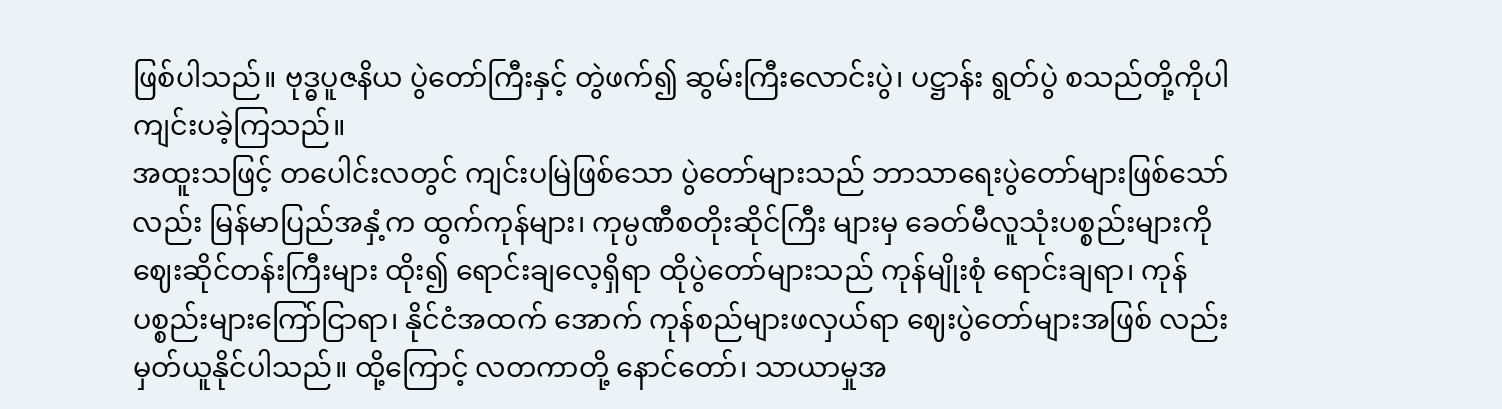ဖြစ်ပါသည်။ ဗုဒ္ဓပူဇနိယ ပွဲတော်ကြီးနှင့် တွဲဖက်၍ ဆွမ်းကြီးလောင်းပွဲ၊ ပဋ္ဌာန်း ရွတ်ပွဲ စသည်တို့ကိုပါ ကျင်းပခဲ့ကြသည်။
အထူးသဖြင့် တပေါင်းလတွင် ကျင်းပမြဲဖြစ်သော ပွဲတော်များသည် ဘာသာရေးပွဲတော်များဖြစ်သော်လည်း မြန်မာပြည်အနှံ့က ထွက်ကုန်များ၊ ကုမ္ပဏီစတိုးဆိုင်ကြီး များမှ ခေတ်မီလူသုံးပစ္စည်းများကို ဈေးဆိုင်တန်းကြီးများ ထိုး၍ ရောင်းချလေ့ရှိရာ ထိုပွဲတော်များသည် ကုန်မျိုးစုံ ရောင်းချရာ၊ ကုန်ပစ္စည်းများကြော်ငြာရာ၊ နိုင်ငံအထက် အောက် ကုန်စည်များဖလှယ်ရာ ဈေးပွဲတော်များအဖြစ် လည်း မှတ်ယူနိုင်ပါသည်။ ထို့ကြောင့် လတကာတို့ နောင်တော်၊ သာယာမှုအ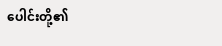ပေါင်းတို့၏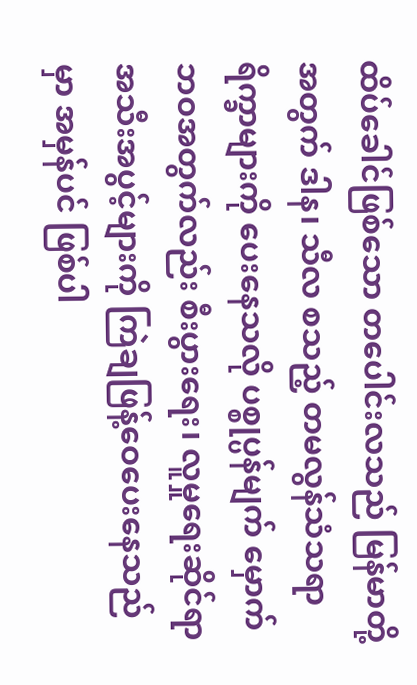ထိပ်ခေါင်ဖြစ်သော တပေါင်းလသည် မြန်မာတို့အတွက် ဒါန၊ သီလ စသည့် တမလွန်သံသရာ ရိက္ခာများကို ပေးနေသလို ပစ္စုပ္ပန်မျက် မှောက်ဘဝအတွက်လည်း စီးပွားရေး၊ လူမှုရေးဆိုင်ရာ အသီးအပွင့်များကို ကြဲချဖြန့်ဝေပေးနေသည်မှာ အမှန်ပင် ဖြစ်ပါ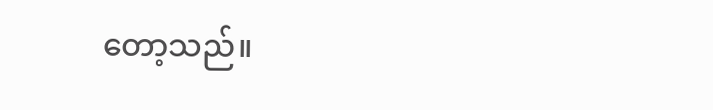တော့သည်။